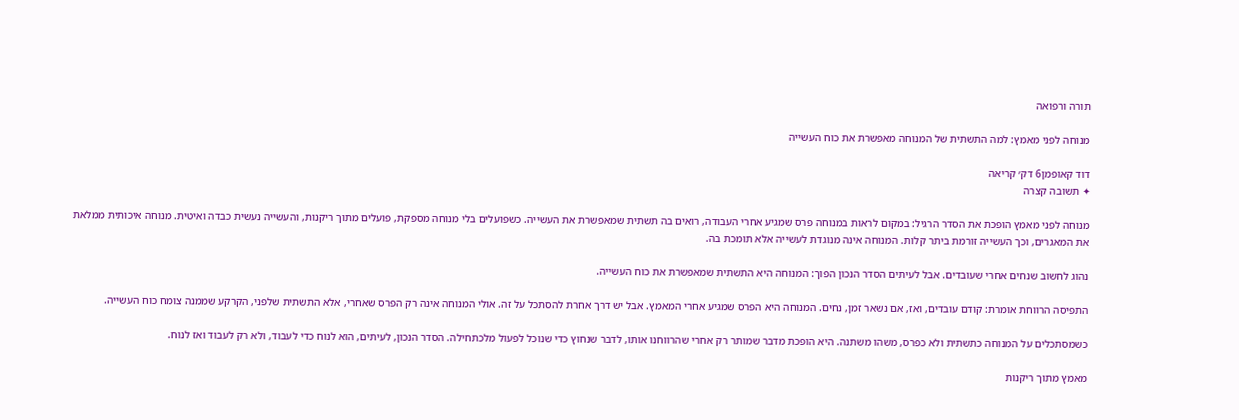תורה ורפואה

מנוחה לפני מאמץ: למה התשתית של המנוחה מאפשרת את כוח העשייה

דוד קאופמן6 דק׳ קריאה
✦ תשובה קצרה

מנוחה לפני מאמץ הופכת את הסדר הרגיל: במקום לראות במנוחה פרס שמגיע אחרי העבודה, רואים בה תשתית שמאפשרת את העשייה. כשפועלים בלי מנוחה מספקת, פועלים מתוך ריקנות, והעשייה נעשית כבדה ואיטית. מנוחה איכותית ממלאת את המאגרים, וכך העשייה זורמת ביתר קלות. המנוחה אינה מנוגדת לעשייה אלא תומכת בה.

נהוג לחשוב שנחים אחרי שעובדים. אבל לעיתים הסדר הנכון הפוך: המנוחה היא התשתית שמאפשרת את כוח העשייה.

התפיסה הרווחת אומרת: קודם עובדים, ואז, אם נשאר זמן, נחים. המנוחה היא הפרס שמגיע אחרי המאמץ. אבל יש דרך אחרת להסתכל על זה. אולי המנוחה אינה רק הפרס שאחרי, אלא התשתית שלפני, הקרקע שממנה צומח כוח העשייה.

כשמסתכלים על המנוחה כתשתית ולא כפרס, משהו משתנה. היא הופכת מדבר שמותר רק אחרי שהרווחנו אותו, לדבר שנחוץ כדי שנוכל לפעול מלכתחילה. הסדר הנכון, לעיתים, הוא לנוח כדי לעבוד, ולא רק לעבוד ואז לנוח.

מאמץ מתוך ריקנות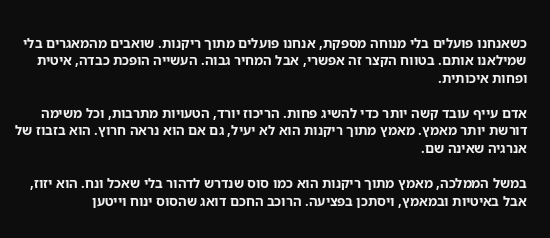כשאנחנו פועלים בלי מנוחה מספקת, אנחנו פועלים מתוך ריקנות. שואבים מהמאגרים בלי שמילאנו אותם. בטווח הקצר זה אפשרי, אבל המחיר גבוה. העשייה הופכת כבדה, איטית ופחות איכותית.

אדם עייף עובד קשה יותר כדי להשיג פחות. הריכוז יורד, הטעויות מתרבות, וכל משימה דורשת יותר מאמץ. מאמץ מתוך ריקנות הוא לא יעיל, גם אם הוא נראה חרוץ. הוא בזבוז של אנרגיה שאינה שם.

במשל הממלכה, מאמץ מתוך ריקנות הוא כמו סוס שנדרש לדהור בלי שאכל ונח. הוא יזוז, אבל באיטיות ובמאמץ, ויסתכן בפציעה. הרוכב החכם דואג שהסוס ינוח וייטען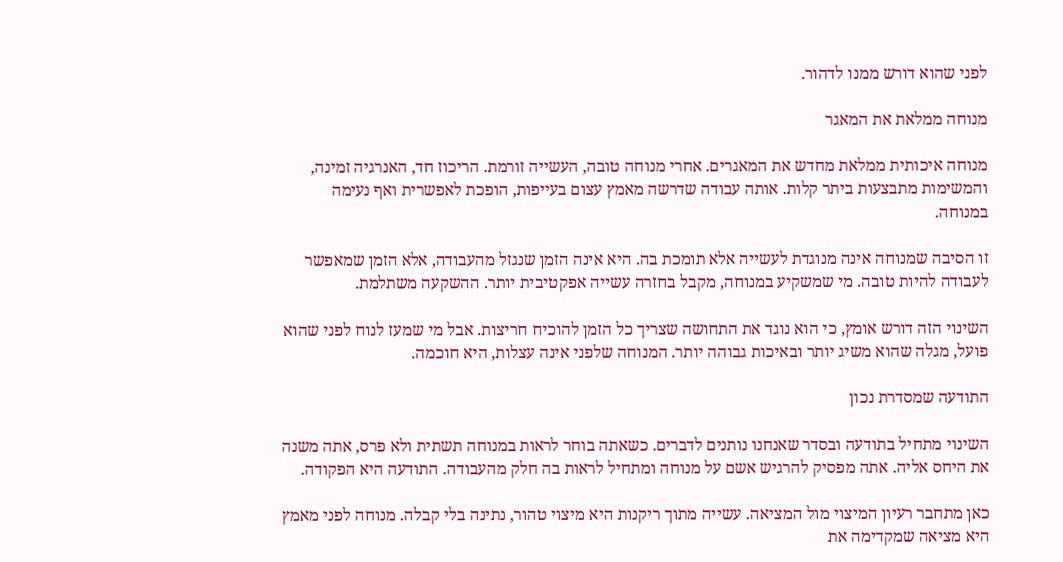לפני שהוא דורש ממנו לדהור.

מנוחה ממלאת את המאגר

מנוחה איכותית ממלאת מחדש את המאגרים. אחרי מנוחה טובה, העשייה זורמת. הריכוז חד, האנרגיה זמינה, והמשימות מתבצעות ביתר קלות. אותה עבודה שדרשה מאמץ עצום בעייפות, הופכת לאפשרית ואף נעימה במנוחה.

זו הסיבה שמנוחה אינה מנוגדת לעשייה אלא תומכת בה. היא אינה הזמן שנגזל מהעבודה, אלא הזמן שמאפשר לעבודה להיות טובה. מי שמשקיע במנוחה, מקבל בחזרה עשייה אפקטיבית יותר. ההשקעה משתלמת.

השינוי הזה דורש אומץ, כי הוא נוגד את התחושה שצריך כל הזמן להוכיח חריצות. אבל מי שמעז לנוח לפני שהוא פועל, מגלה שהוא משיג יותר ובאיכות גבוהה יותר. המנוחה שלפני אינה עצלות, היא חוכמה.

התודעה שמסדרת נכון

השינוי מתחיל בתודעה ובסדר שאנחנו נותנים לדברים. כשאתה בוחר לראות במנוחה תשתית ולא פרס, אתה משנה את היחס אליה. אתה מפסיק להרגיש אשם על מנוחה ומתחיל לראות בה חלק מהעבודה. התודעה היא הפקודה.

כאן מתחבר רעיון המיצוי מול המציאה. עשייה מתוך ריקנות היא מיצוי טהור, נתינה בלי קבלה. מנוחה לפני מאמץ היא מציאה שמקדימה את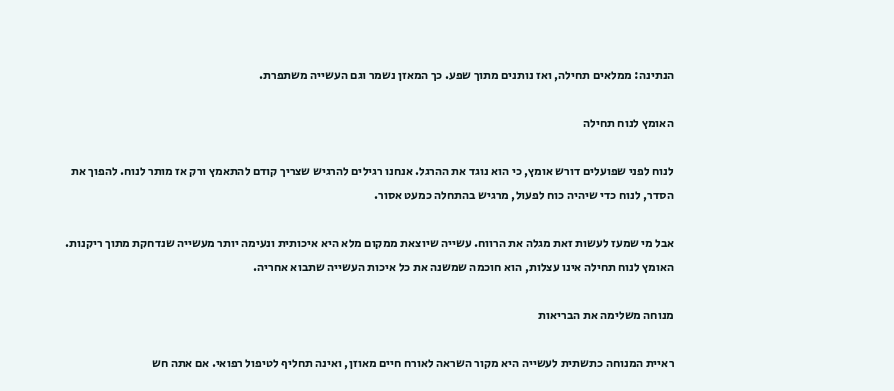הנתינה: ממלאים תחילה, ואז נותנים מתוך שפע. כך המאזן נשמר וגם העשייה משתפרת.

האומץ לנוח תחילה

לנוח לפני שפועלים דורש אומץ, כי הוא נוגד את ההרגל. אנחנו רגילים להרגיש שצריך קודם להתאמץ ורק אז מותר לנוח. להפוך את הסדר, לנוח כדי שיהיה כוח לפעול, מרגיש בהתחלה כמעט אסור.

אבל מי שמעז לעשות זאת מגלה את הרווח. עשייה שיוצאת ממקום מלא היא איכותית ונעימה יותר מעשייה שנדחקת מתוך ריקנות. האומץ לנוח תחילה אינו עצלות, הוא חוכמה שמשנה את כל איכות העשייה שתבוא אחריה.

מנוחה משלימה את הבריאות

ראיית המנוחה כתשתית לעשייה היא מקור השראה לאורח חיים מאוזן, ואינה תחליף לטיפול רפואי. אם אתה חש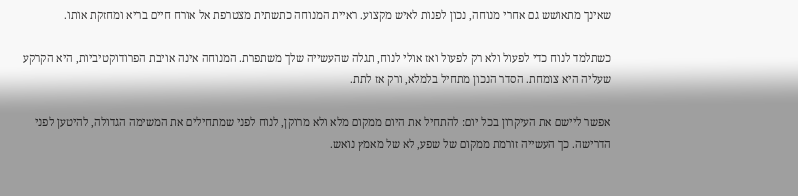שאינך מתאושש גם אחרי מנוחה, נכון לפנות לאיש מקצוע. ראיית המנוחה כתשתית מצטרפת אל אורח חיים בריא ומחזקת אותו.

כשתלמד לנוח כדי לפעול ולא רק לפעול ואז אולי לנוח, תגלה שהעשייה שלך משתפרת. המנוחה אינה אויבת הפרודוקטיביות, היא הקרקע שעליה היא צומחת. הסדר הנכון מתחיל בלמלא, ורק אז לתת.

אפשר ליישם את העיקרון בכל יום: להתחיל את היום ממקום מלא ולא מרוקן, לנוח לפני שמתחילים את המשימה הגדולה, להיטען לפני הדרישה. כך העשייה זורמת ממקום של שפע, לא של מאמץ נואש.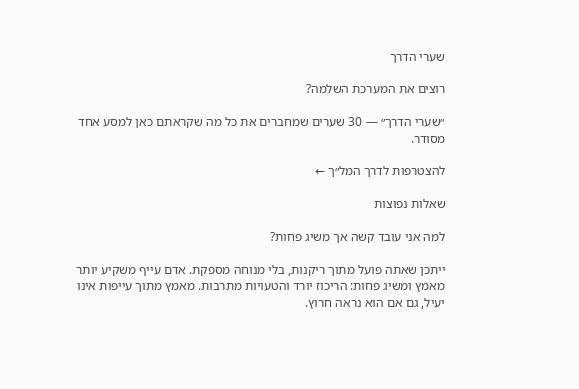שערי הדרך

רוצים את המערכת השלמה?

״שערי הדרך״ — 30 שערים שמחברים את כל מה שקראתם כאן למסע אחד מסודר.

להצטרפות לדרך המל״ך ←

שאלות נפוצות

למה אני עובד קשה אך משיג פחות?

ייתכן שאתה פועל מתוך ריקנות, בלי מנוחה מספקת. אדם עייף משקיע יותר מאמץ ומשיג פחות: הריכוז יורד והטעויות מתרבות. מאמץ מתוך עייפות אינו יעיל, גם אם הוא נראה חרוץ.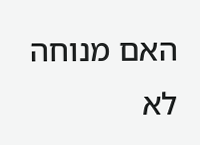האם מנוחה לא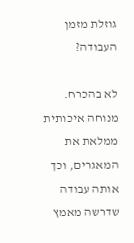גוזלת מזמן העבודה?

לא בהכרח. מנוחה איכותית ממלאת את המאגרים, וכך אותה עבודה שדרשה מאמץ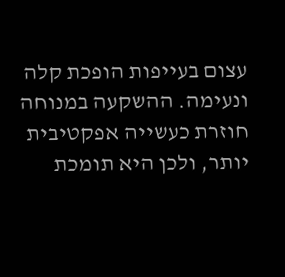עצום בעייפות הופכת קלה ונעימה. ההשקעה במנוחה חוזרת כעשייה אפקטיבית יותר, ולכן היא תומכת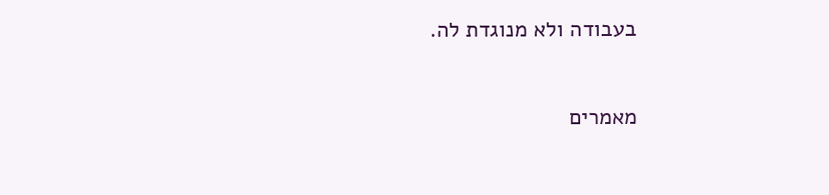בעבודה ולא מנוגדת לה.

מאמרים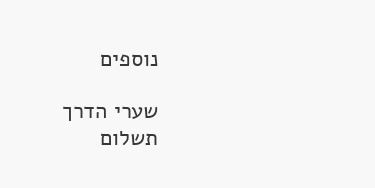נוספים

שערי הדרך
תשלום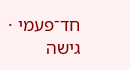חד־פעמי · גישה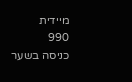מיידית
990
כניסה בשער